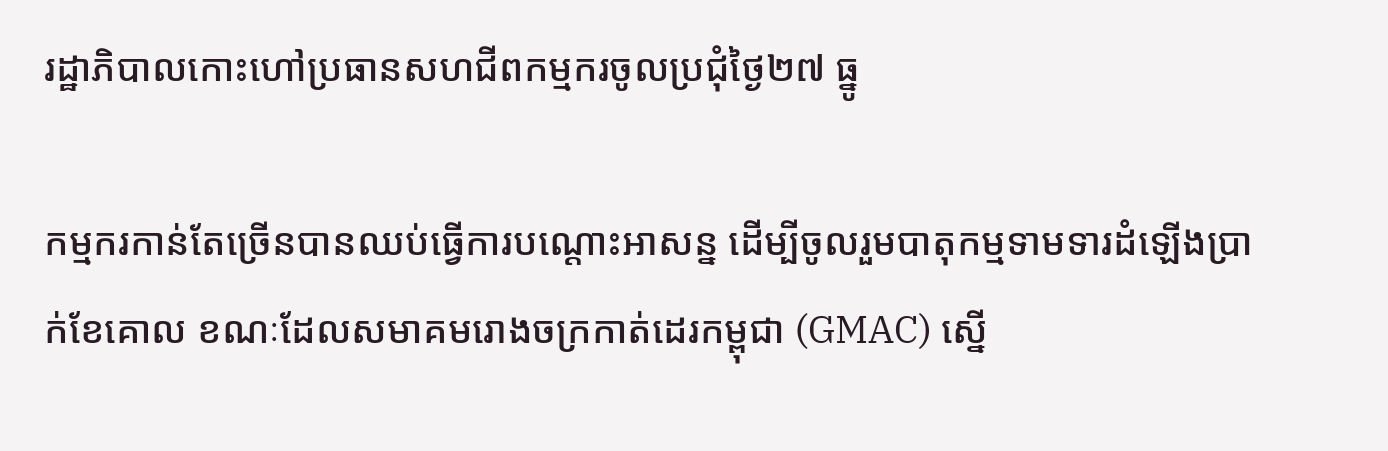រដ្ឋាភិបាលកោះហៅប្រធានសហជីពកម្មករចូលប្រជុំថ្ងៃ២៧ ធ្នូ

កម្មករកាន់តែច្រើនបានឈប់ធ្វើការបណ្ដោះអាសន្ន ដើម្បីចូលរួមបាតុកម្មទាមទារដំឡើងប្រាក់ខែគោល ខណៈដែលសមាគមរោងចក្រកាត់ដេរកម្ពុជា (GMAC) ស្នើ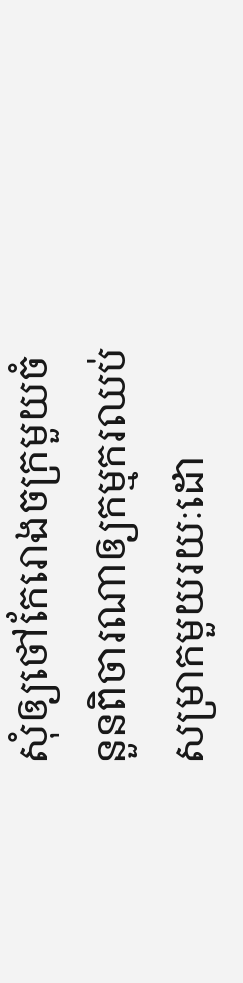សុំឲ្យថៅកែរោងចក្រមួយចំនួនពិចារណាឲ្យកម្មករឈប់សម្រាកមួយរយៈដោ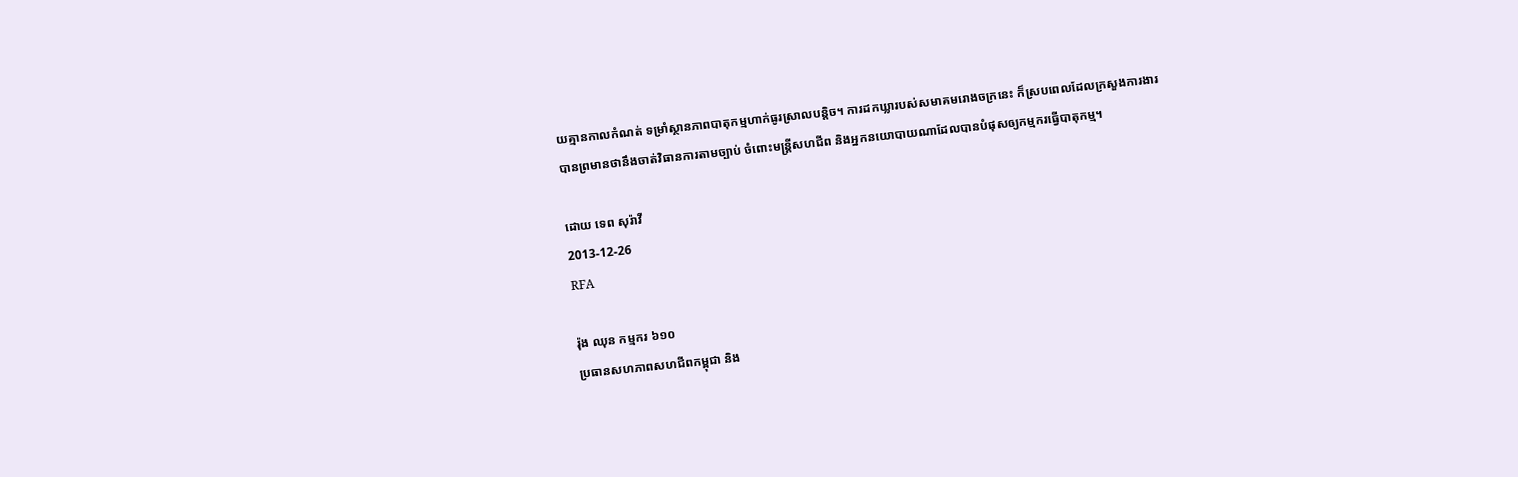យគ្មានកាលកំណត់ ទម្រាំស្ថានភាពបាតុកម្មហាក់ធូរស្រាលបន្តិច។ ការដកឃ្លារបស់សមាគមរោងចក្រនេះ ក៏ស្របពេលដែលក្រសួងការងារ បានព្រមានថានឹងចាត់វិធានការតាមច្បាប់ ចំពោះមន្ត្រីសហជីព និងអ្នកនយោបាយណាដែលបានបំផុសឲ្យកម្មករធ្វើបាតុកម្ម។

ដោយ ទេព សុរ៉ាវី
2013-12-26
RFA

រ៉ុង ឈុន កម្មករ ៦១០
ប្រធានសហភាពសហជីពកម្ពុជា និង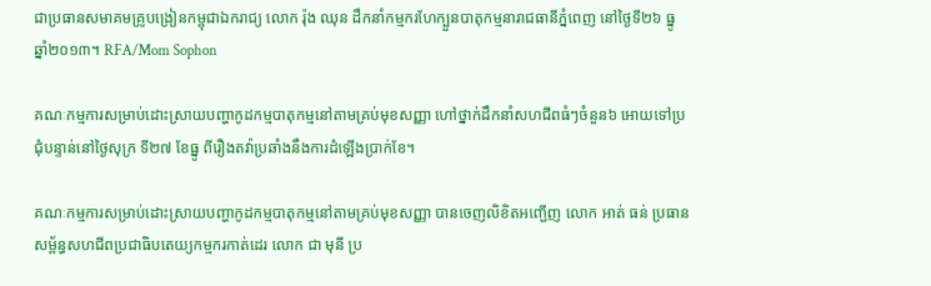ជាប្រធានសមាគមគ្រូបង្រៀនកម្ពុជាឯករាជ្យ លោក រ៉ុង ឈុន ដឹកនាំកម្មករហែក្បួនបាតុកម្មនារាជធានីភ្នំពេញ នៅថ្ងៃទី២៦ ធ្នូ ឆ្នាំ២០១៣។ RFA/Mom Sophon

គណៈកម្មការសម្រាប់ដោះស្រាយបញ្ហាកូដកម្មបាតុកម្មនៅតាមគ្រប់មុខសញ្ញា ហៅថ្នាក់ដឹកនាំសហជីពធំៗចំនួន៦ អោយទៅប្រជុំបន្ទាន់នៅថ្ងៃសុក្រ ទី២៧ ខែធ្នូ ពីរឿងតវ៉ាប្រឆាំងនឹងការដំឡើងប្រាក់ខែ។

គណៈកម្មការសម្រាប់ដោះស្រាយបញ្ហាកូដកម្មបាតុកម្មនៅតាមគ្រប់មុខសញ្ញា បានចេញលិខិតអញ្ជើញ លោក អាត់ ធន់ ប្រធានសម្ព័ន្ធសហជីពប្រជាធិបតេយ្យកម្មករកាត់ដេរ លោក ជា មុនី ប្រ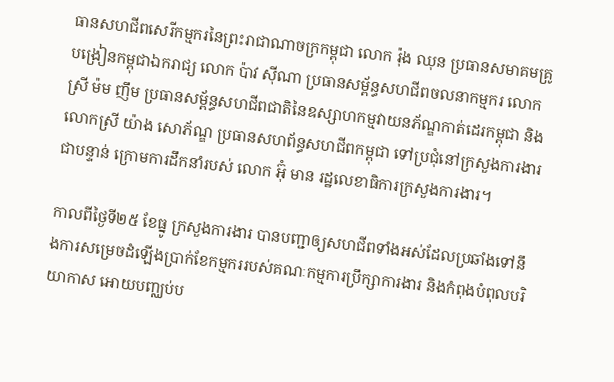ធានសហជីពសេរីកម្មករនៃព្រះរាជាណាចក្រកម្ពុជា លោក រ៉ុង ឈុន ប្រធានសមាគមគ្រូបង្រៀនកម្ពុជាឯករាជ្យ លោក ប៉ាវ ស៊ីណា ប្រធានសម្ព័ន្ធសហជីពចលនាកម្មករ លោកស្រី ម៉ម ញឹម ប្រធានសម្ព័ន្ធសហជីពជាតិនៃឧស្សាហកម្មវាយនភ័ណ្ឌកាត់ដេរកម្ពុជា និងលោកស្រី យ៉ាង សោភ័ណ្ឌ ប្រធានសហព័ន្ធសហជីពកម្ពុជា ទៅប្រជុំនៅក្រសួងការងារ ជាបន្ទាន់ ក្រោមការដឹកនាំរបស់ លោក អ៊ុំ មាន រដ្ឋលេខាធិការក្រសួងការងារ។

កាលពីថ្ងៃទី២៥ ខែធ្នូ ក្រសួងការងារ បានបញ្ជាឲ្យសហជីពទាំងអស់ដែលប្រឆាំងទៅនឹងការសម្រេចដំឡើងប្រាក់ខែកម្មកររបស់គណៈកម្មការប្រឹក្សាការងារ និងកំពុងបំពុលបរិយាកាស អោយបញ្ឈប់ប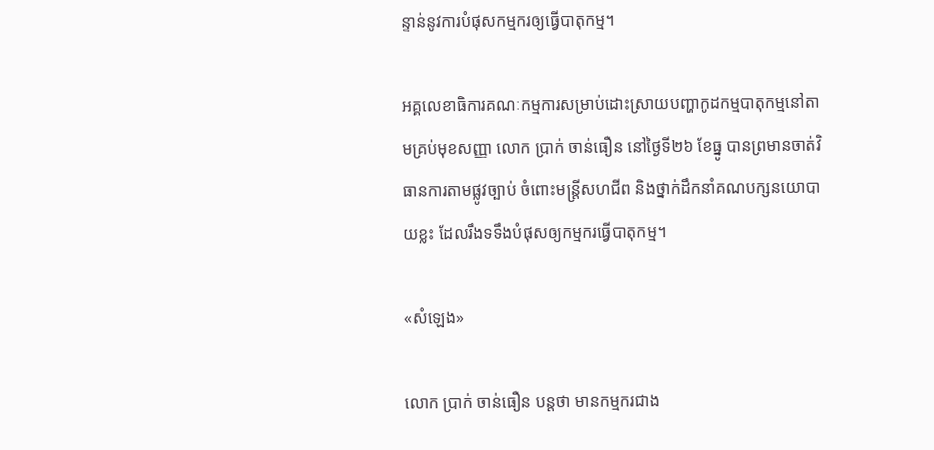ន្ទាន់នូវការបំផុសកម្មករឲ្យធ្វើបាតុកម្ម។

អគ្គលេខាធិការគណៈកម្មការសម្រាប់ដោះស្រាយបញ្ហាកូដកម្មបាតុកម្មនៅតាមគ្រប់មុខសញ្ញា លោក ប្រាក់ ចាន់ធឿន នៅថ្ងៃទី២៦ ខែធ្នូ បានព្រមានចាត់វិធានការតាមផ្លូវច្បាប់ ចំពោះមន្ត្រីសហជីព និងថ្នាក់ដឹកនាំគណបក្សនយោបាយខ្លះ ដែលរឹងទទឹងបំផុសឲ្យកម្មករធ្វើបាតុកម្ម។

«សំឡេង»

លោក ប្រាក់ ចាន់ធឿន បន្តថា មានកម្មករជាង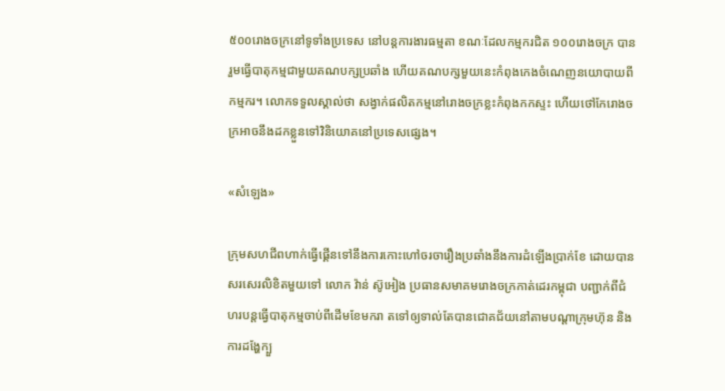៥០០រោងចក្រនៅទូទាំងប្រទេស នៅបន្តការងារធម្មតា ខណៈដែលកម្មករជិត ១០០រោងចក្រ បានរួមធ្វើបាតុកម្មជាមួយគណបក្សប្រឆាំង ហើយគណបក្សមួយនេះកំពុងកេងចំណេញនយោបាយពីកម្មករ។ លោកទទួលស្គាល់ថា សង្វាក់ផលិតកម្មនៅរោងចក្រខ្លះកំពុងកកស្ទះ ហើយថៅកែរោងចក្រអាចនឹងដកខ្លួនទៅវិនិយោគនៅប្រទេសផ្សេង។

«សំឡេង»

ក្រុមសហជីពហាក់ធ្វើផ្គើនទៅនឹងការកោះហៅចរចារឿងប្រឆាំងនឹងការដំឡើងប្រាក់ខែ ដោយបានសរសេរលិខិតមួយទៅ លោក វ៉ាន់ ស៊ូអៀង ប្រធានសមាគមរោងចក្រកាត់ដេរកម្ពុជា បញ្ជាក់ពីជំហរបន្តធ្វើបាតុកម្មចាប់ពីដើមខែមករា តទៅឲ្យទាល់តែបានជោគជ័យនៅតាមបណ្ដាក្រុមហ៊ុន និងការដង្ហែក្បួ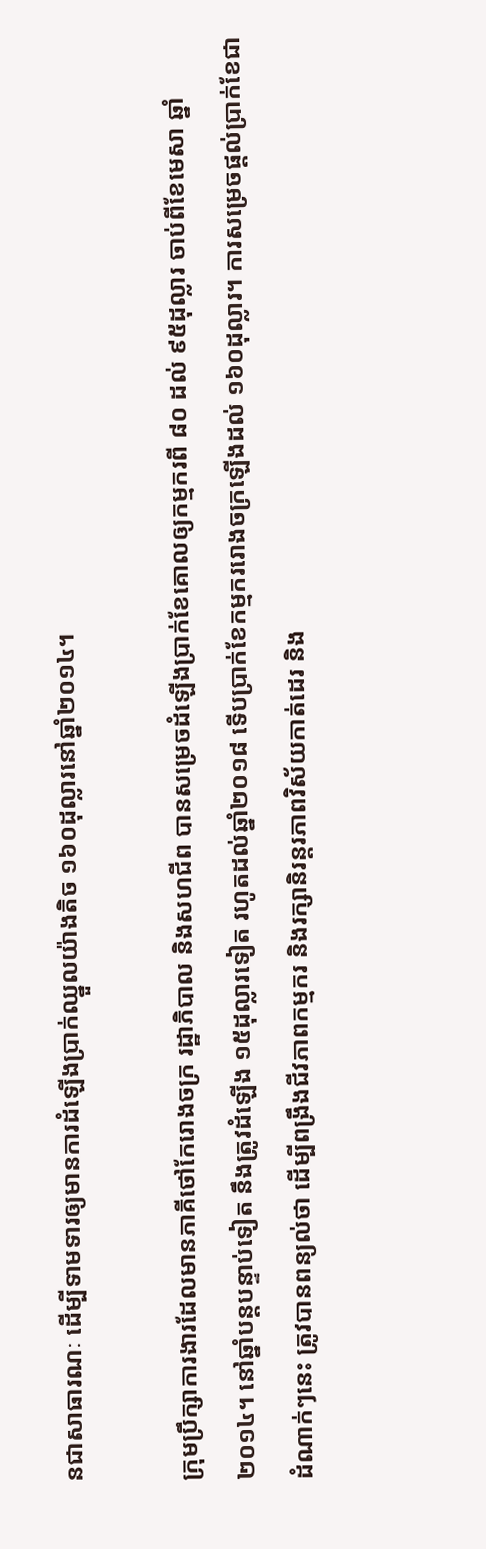នជាសាធារណៈ ដើម្បីទាមទារឲ្យមានការដំឡើងប្រាក់ឈ្នួលយ៉ាងតិច ១៦០ដុល្លារនៅឆ្នាំ២០១៤។

ក្រុមប្រឹក្សាការងារដែលមានភាគីថៅកែរោងចក្រ រដ្ឋាភិបាល និងសហជីព បានសម្រេចដំឡើងប្រាក់ខែគោលឲ្យកម្មករពី ៨០ ដល់ ៩៥ដុល្លារ ចាប់ពីខែមេសា ឆ្នាំ២០១៤។ នៅឆ្នាំបន្តបន្ទាប់ទៀត នឹងត្រូវដំឡើង ១៥ដុល្លារទៀត រហូតដល់ឆ្នាំ២០១៨ ទើបប្រាក់ខែកម្មកររោងចក្រឡើងដល់ ១៦០ដុល្លារ។ ការសម្រេចផ្តល់ប្រាក់ខែជាដំណាក់ៗនេះ ត្រូវបានពន្យល់ថា ដើម្បីពង្រឹងជីវភាពកម្មករ និងរក្សានិរន្តរភាពវិស័យកាត់ដេរ និង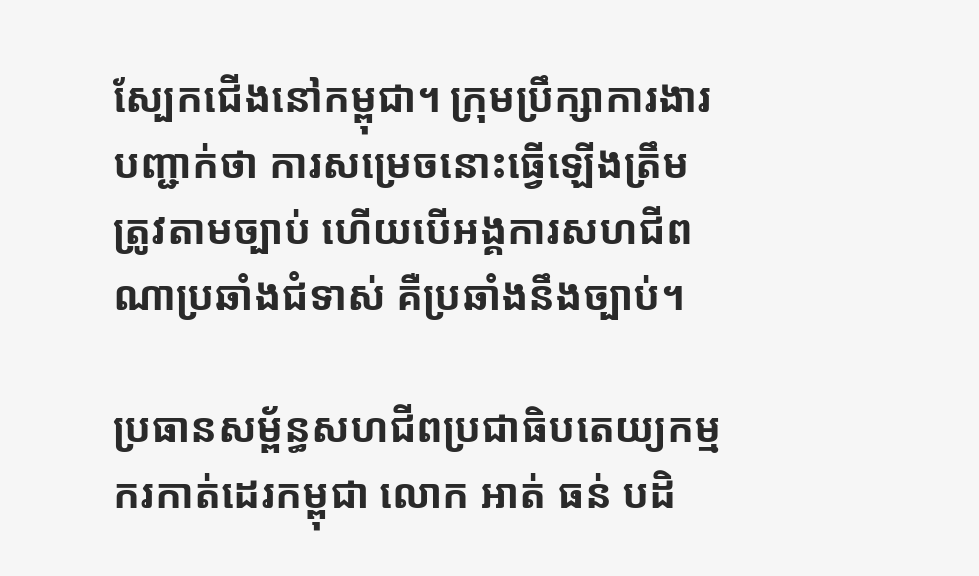ស្បែកជើងនៅកម្ពុជា។ ក្រុមប្រឹក្សាការងារបញ្ជាក់ថា ការសម្រេចនោះធ្វើឡើងត្រឹមត្រូវតាមច្បាប់ ហើយបើអង្គការសហជីពណាប្រឆាំងជំទាស់ គឺប្រឆាំងនឹងច្បាប់។

ប្រធានសម្ព័ន្ធសហជីពប្រជាធិបតេយ្យកម្មករកាត់ដេរកម្ពុជា លោក អាត់ ធន់ បដិ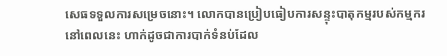សេធទទួលការសម្រេចនោះ។ លោកបានប្រៀបធៀបការសន្ទុះបាតុកម្មរបស់កម្មករនៅពេលនេះ ហាក់ដូចជាការបាក់ទំនប់ដែល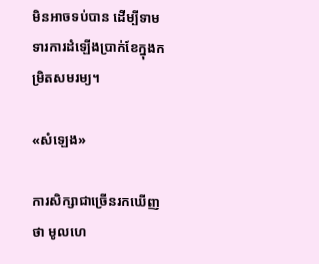មិនអាចទប់បាន ដើម្បីទាមទារការដំឡើងប្រាក់ខែក្នុងកម្រិតសមរម្យ។

«សំឡេង»

ការសិក្សាជាច្រើនរកឃើញថា មូលហេ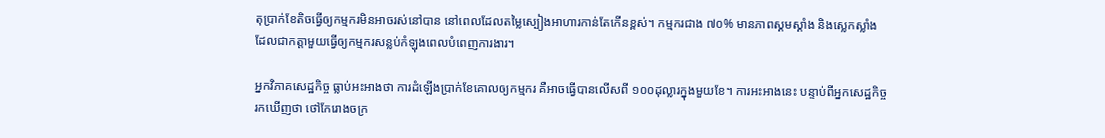តុប្រាក់ខែតិចធ្វើឲ្យកម្មករមិនអាចរស់នៅបាន នៅពេលដែលតម្លៃស្បៀងអាហារកាន់តែកើនខ្ពស់។ កម្មករជាង ៧០% មានភាពស្គមស្គាំង និងស្លេកស្លាំង ដែលជាកត្តាមួយធ្វើឲ្យកម្មករសន្លប់កំឡុងពេលបំពេញការងារ។

អ្នកវិភាគសេដ្ឋកិច្ច ធ្លាប់អះអាងថា ការដំឡើងប្រាក់ខែគោលឲ្យកម្មករ គឺអាចធ្វើបានលើសពី ១០០ដុល្លារក្នុងមួយខែ។ ការអះអាងនេះ បន្ទាប់ពីអ្នកសេដ្ឋកិច្ចរកឃើញថា ថៅកែរោងចក្រ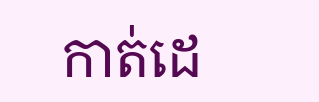កាត់ដេ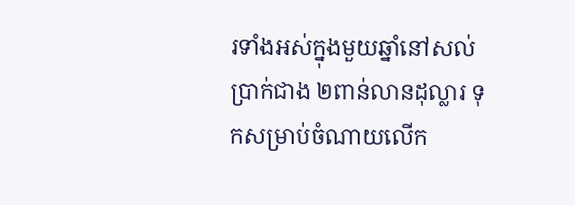រទាំងអស់ក្នុងមួយឆ្នាំនៅសល់ប្រាក់ជាង ២ពាន់លានដុល្លារ ទុកសម្រាប់ចំណាយលើក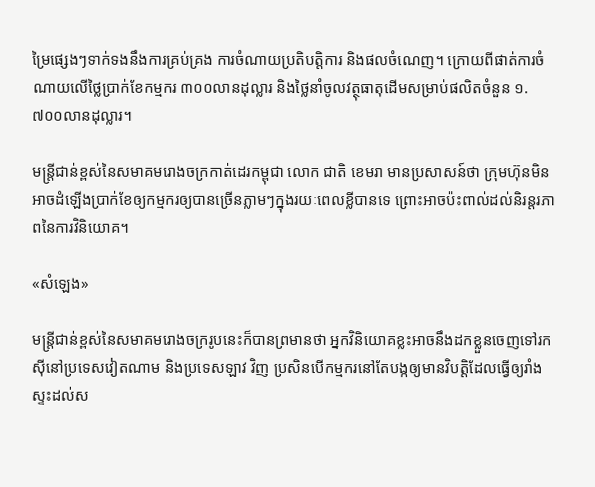ម្រៃផ្សេងៗទាក់ទងនឹងការគ្រប់គ្រង ការចំណាយប្រតិបត្តិការ និងផលចំណេញ។ ក្រោយពីផាត់ការចំណាយលើថ្លៃប្រាក់ខែកម្មករ ៣០០លានដុល្លារ និងថ្លៃនាំចូលវត្ថុធាតុដើមសម្រាប់ផលិតចំនួន ១.៧០០លានដុល្លារ។

មន្ត្រីជាន់ខ្ពស់នៃសមាគមរោងចក្រកាត់ដេរកម្ពុជា លោក ជាតិ ខេមរា មានប្រសាសន៍ថា ក្រុមហ៊ុនមិនអាចដំឡើងប្រាក់ខែឲ្យកម្មករឲ្យបានច្រើនភ្លាមៗក្នុងរយៈពេលខ្លីបានទេ ព្រោះអាចប៉ះពាល់ដល់និរន្តរភាពនៃការវិនិយោគ។

«សំឡេង»

មន្ត្រីជាន់ខ្ពស់នៃសមាគមរោងចក្ររូបនេះក៏បានព្រមានថា អ្នកវិនិយោគខ្លះអាចនឹងដកខ្លួនចេញទៅរកស៊ីនៅប្រទេសវៀតណាម និងប្រទេសឡាវ វិញ ប្រសិនបើកម្មករនៅតែបង្កឲ្យមានវិបត្តិដែលធ្វើឲ្យរាំងស្ទះដល់ស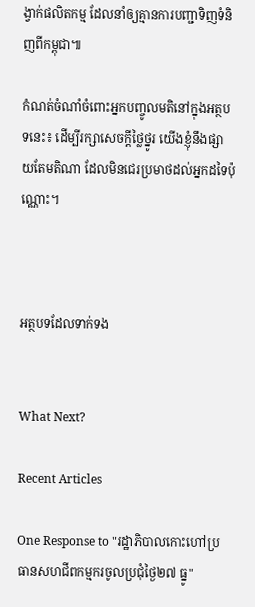ង្វាក់ផលិតកម្ម ដែលនាំឲ្យគ្មានការបញ្ជាទិញទំនិញពីកម្ពុជា៕

កំណត់ចំណាំចំពោះអ្នកបញ្ចូលមតិនៅក្នុងអត្ថបទនេះ៖ ដើម្បីរក្សាសេចក្ដីថ្លៃថ្នូរ យើងខ្ញុំនឹងផ្សាយតែមតិណា ដែលមិនជេរប្រមាថដល់អ្នកដទៃប៉ុណ្ណោះ។



អត្ថបទដែលទាក់ទង


What Next?

Recent Articles

One Response to "រដ្ឋាភិបាលកោះហៅប្រធានសហជីពកម្មករចូលប្រជុំថ្ងៃ២៧ ធ្នូ"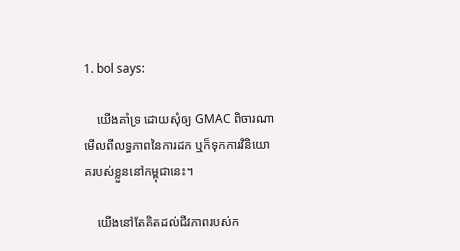1. bol says:

    យើងគាំទ្រ ដោយសុំឲ្យ GMAC ពិចារណាមើលពីលទ្ធភាពនៃការដក ឬក៏ទុកការវិនិយោគរបស់ខ្លួននៅកម្ពុជានេះ។

    យើងនៅតែគិតដល់ជីវភាពរបស់ក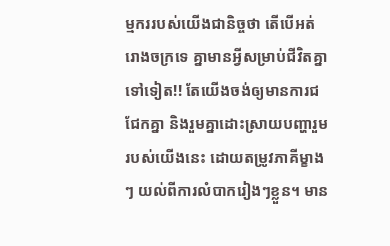ម្មកររបស់យើងជានិច្ចថា តើបើអត់រោងចក្រទេ គ្នាមានអ្វីសម្រាប់ជីវិតគ្នាទៅទៀត!! តែយើងចង់ឲ្យមានការជជែកគ្នា និងរួមគ្នាដោះស្រាយបញ្ហារួមរបស់យើងនេះ ដោយតម្រូវភាគីម្ខាងៗ យល់ពីការលំបាករៀងៗខ្លួន។ មាន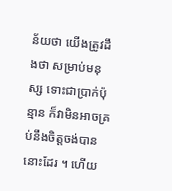ន័យថា យើងត្រូវដឹងថា សម្រាប់មនុស្ស ទោះជាប្រាក់ប៉ុន្មាន ក៏វាមិនអាចគ្រប់នឹងចិត្តចង់បាន នោះដែរ ។ ហើយ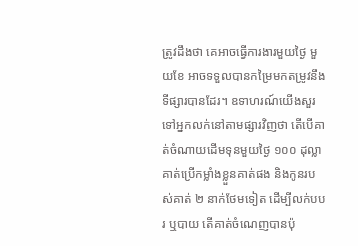ត្រូវដឹងថា គេអាចធ្វើការងារមួយថ្ងៃ មួយខែ អាចទទួលបានកម្រៃមកតម្រូវនឹងទីផ្សារបានដែរ។ ឧទាហរណ៍យើងសួរទៅអ្នកលក់នៅតាមផ្សារវិញថា តើបើគាត់ចំណាយដើមទុនមួយថ្ងៃ ១០០ ដុល្លា គាត់ប្រើកម្លាំងខ្លួនគាត់ផង និងកូនរបស់គាត់ ២ នាក់ថែមទៀត ដើម្បីលក់បបរ ឬបាយ តើគាត់ចំណេញបានប៉ុ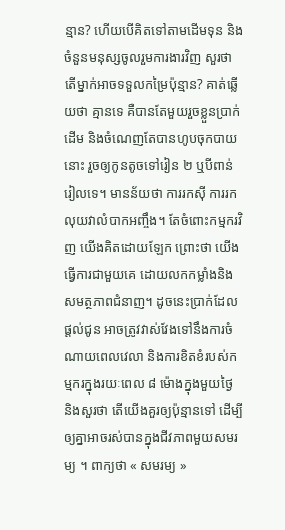ន្មាន? ហើយបើគិតទៅតាមដើមទុន និងចំនួនមនុស្សចូលរួមការងារវិញ សួរថា តើម្នាក់អាចទទួលកម្រៃប៉ុន្មាន? គាត់ឆ្លើយថា គ្មានទេ គឺបានតែមួយរួចខ្លួនប្រាក់ដើម និងចំណេញតែបានហូបចុកបាយនោះ រួចឲ្យកូនតូចទៅរៀន ២ ឬបីពាន់រៀលទេ។ មានន័យថា ការរកស៊ី ការរកលុយវាលំបាកអញ្ចឹង។ តែចំពោះកម្មករវិញ យើងគិតដោយឡែក ព្រោះថា យើងធ្វើការជាមួយគេ ដោយលកកម្លាំងនិងសមត្ថភាពជំនាញ។ ដូចនេះប្រាក់ដែលផ្តល់ជូន អាចត្រូវវាស់វែងទៅនឹងការចំណាយពេលវេលា និងការខិតខំរបស់កម្មករក្នុងរយៈពេល ៨ ម៉ោងក្នុងមួយថ្ងៃ និងសួរថា តើយើងគួរឲ្យប៉ុន្មានទៅ ដើម្បីឲ្យគ្នាអាចរស់បានក្នុងជីវភាពមួយសមរម្យ ។ ពាក្យថា « សមរម្យ »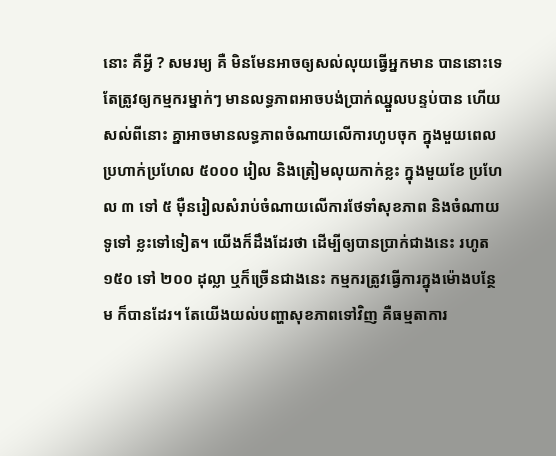នោះ គឺអ្វី ? សមរម្យ គឺ មិនមែនអាចឲ្យសល់លុយធ្វើអ្នកមាន បាននោះទេ តែត្រូវឲ្យកម្មករម្នាក់ៗ មានលទ្ធភាពអាចបង់ប្រាក់ឈ្នួលបន្ទប់បាន ហើយសល់ពីនោះ គ្នាអាចមានលទ្ធភាពចំណាយលើការហូបចុក ក្នុងមួយពេលប្រហាក់ប្រហែល ៥០០០ រៀល និងត្រៀមលុយកាក់ខ្លះ ក្នុងមួយខែ ប្រហែល ៣ ទៅ ៥ ម៉ឺនរៀលសំរាប់ចំណាយលើការថែទាំសុខភាព និងចំណាយទូទៅ ខ្លះទៅទៀត។ យើងក៏ដឹងដែរថា ដើម្បីឲ្យបានប្រាក់ជាងនេះ រហូត ១៥០ ទៅ ២០០ ដុល្លា ឬក៏ច្រើនជាងនេះ កម្មករត្រូវធ្វើការក្នុងម៉ោងបន្ថែម ក៏បានដែរ។ តែយើងយល់បញ្ហាសុខភាពទៅវិញ គឺធម្មតាការ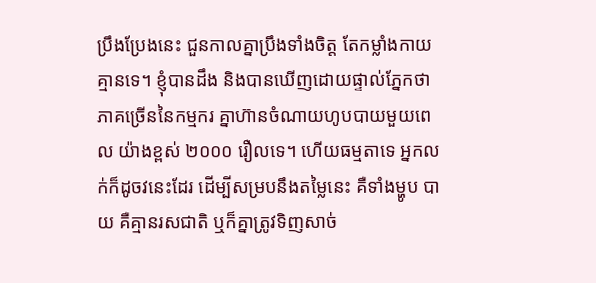ប្រឹងប្រែងនេះ ជួនកាលគ្នាប្រឹងទាំងចិត្ត តែកម្លាំងកាយគ្មានទេ។ ខ្ញុំបានដឹង និងបានឃើញដោយផ្ទាល់ភ្នែកថា ភាគច្រើននៃកម្មករ គ្នាហ៊ានចំណាយហូបបាយមួយពេល យ៉ាងខ្ពស់ ២០០០ រឿលទេ។ ហើយធម្មតាទេ អ្នកលក់ក៏ដូចវនេះដែរ ដើម្បីសម្របនឹងតម្លៃនេះ គឺទាំងម្ហូប បាយ គឺគ្មានរសជាតិ ឬក៏គ្នាត្រូវទិញសាច់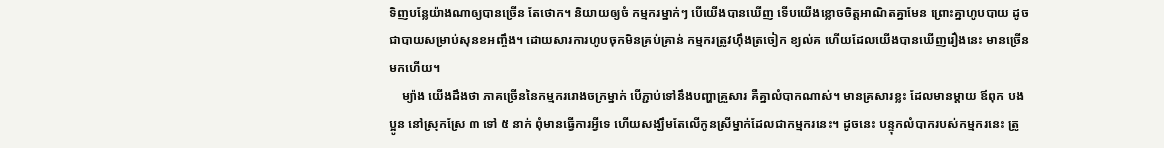ទិញបន្លែយ៉ាងណាឲ្យបានច្រើន តែថោក។ និយាយឲ្យចំ កម្មករម្នាក់ៗ បើយើងបានឃើញ ទើបយើងខ្លោចចិត្តអាណិតគ្នាមែន ព្រោះគ្នាហូបបាយ ដូចជាបាយសម្រាប់សុនខអញ្ចឹង។ ដោយសារការហូបចុកមិនគ្រប់គ្រាន់ កម្មករត្រូវហ៊ឹងត្រចៀក ខ្យល់គ ហើយដែលយើងបានឃើញរឿងនេះ មានច្រើនមកហើយ។
    ម្យ៉ាង យើងដឹងថា ភាគច្រើននៃកម្មកររោងចក្រម្នាក់ បើភ្ជាប់ទៅនឹងបញ្ហាគ្រួសារ គឺគ្នាលំបាកណាស់។ មានគ្រសារខ្លះ ដែលមានម្តាយ ឪពុក បង ប្អូន នៅស្រុកស្រែ ៣ ទៅ ៥ នាក់ ពុំមានធ្វើការអ្វីទេ ហើយសង្ឃឹមតែលើកូនស្រីម្នាក់ដែលជាកម្មករនេះ។ ដូចនេះ បន្ទុកលំបាករបស់កម្មករនេះ ត្រូ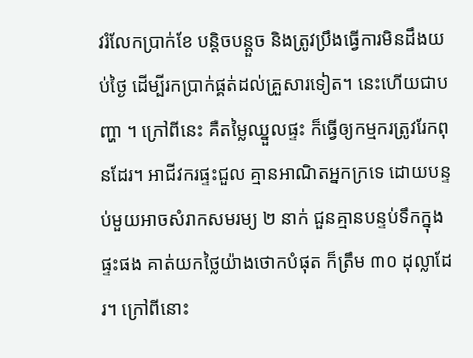វរំលែកប្រាក់ខែ បន្តិចបន្តួច និងត្រូវប្រឹងធ្វើការមិនដឹងយប់ថ្ងៃ ដើម្បីរកប្រាក់ផ្គត់ដល់គ្រួសារទៀត។ នេះហើយជាបញ្ហា ។ ក្រៅពីនេះ គឺតម្លៃឈ្នួលផ្ទះ ក៏ធ្វើឲ្យកម្មករត្រូវរែកពុនដែរ។ អាជីវករផ្ទះជួល គ្មានអាណិតអ្នកក្រទេ ដោយបន្ទប់មួយអាចសំរាកសមរម្យ ២ នាក់ ជួនគ្មានបន្ទប់ទឹកក្នុងផ្ទះផង គាត់យកថ្លៃយ៉ាងថោកបំផុត ក៏ត្រឹម ៣០ ដុល្លាដែរ។ ក្រៅពីនោះ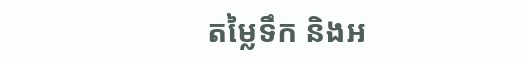តម្លៃទឹក និងអ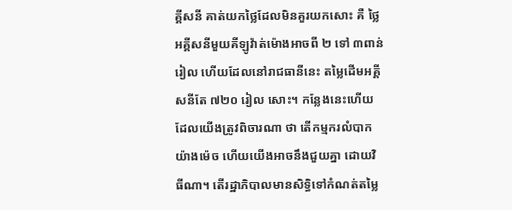គ្គីសនី គាត់យកថ្លៃដែលមិនគួរយកសោះ គឺ ថ្លៃអគ្គីសនីមួយគីឡូវ៉ាត់ម៉ោងអាចពី ២ ទៅ ៣ពាន់រៀល ហើយដែលនៅរាជធានីនេះ តម្លៃដើមអគ្គីសនីតែ ៧២០ រៀល សោះ។ កន្លែងនេះហើយ ដែលយើងត្រូវពិចារណា ថា តើកម្មករលំបាកយ៉ាងម៉េច ហើយយើងអាចនឹងជួយគ្នា ដោយវិធីណា។ តើរដ្ឋាភិបាលមានសិទ្ធិទៅកំណត់តម្លៃ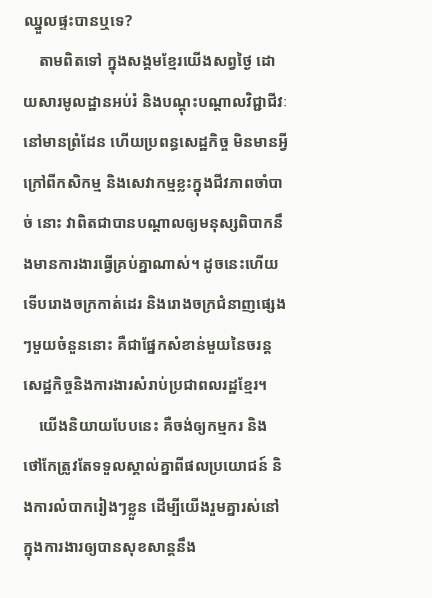ឈ្នួលផ្ទះបានឬទេ?
    តាមពិតទៅ ក្នុងសង្គមខ្មែរយើងសព្វថ្ងៃ ដោយសារមូលដ្ឋានអប់រំ និងបណ្តុះបណ្តាលវិជ្ជាជីវៈ នៅមានព្រំដែន ហើយប្រពន្ធសេដ្ឋកិច្ច មិនមានអ្វីក្រៅពីកសិកម្ម និងសេវាកម្មខ្លះក្នុងជីវភាពចាំបាច់ នោះ វាពិតជាបានបណ្តាលឲ្យមនុស្សពិបាកនឹងមានការងារធ្វើគ្រប់គ្នាណាស់។ ដូចនេះហើយ ទើបរោងចក្រកាត់ដេរ និងរោងចក្រជំនាញផ្សេងៗមួយចំនួននោះ គឺជាផ្នែកសំខាន់មួយនៃចរន្តសេដ្ឋកិច្ចនិងការងារសំរាប់ប្រជាពលរដ្ឋខ្មែរ។
    យើងនិយាយបែបនេះ គឺចង់ឲ្យកម្មករ និង ថៅកែត្រូវតែទទួលស្គាល់គ្នាពីផលប្រយោជន៍ និងការលំបាករៀងៗខ្លួន ដើម្បីយើងរួមគ្នារស់នៅក្នុងការងារឲ្យបានសុខសាន្តនឹង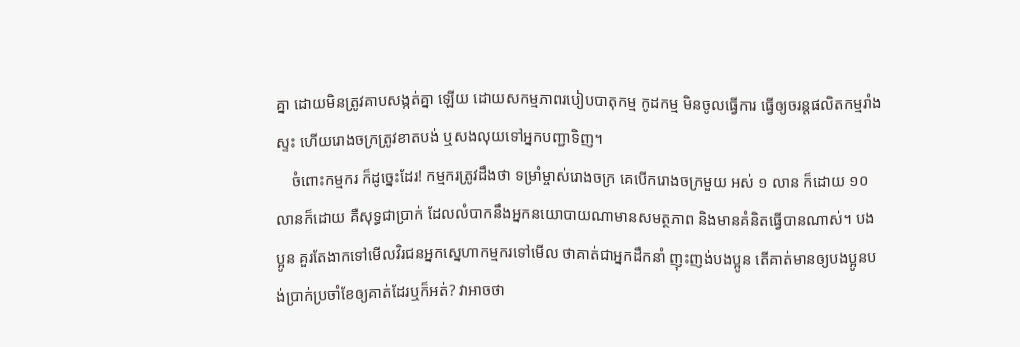គ្នា ដោយមិនត្រូវគាបសង្កត់គ្នា ឡើយ ដោយសកម្មភាពរបៀបបាតុកម្ម កូដកម្ម មិនចូលធ្វើការ ធ្វើឲ្យចរន្តផលិតកម្មរាំងស្ទះ ហើយរោងចក្រត្រូវខាតបង់ ឬសងលុយទៅអ្នកបញ្ជាទិញ។
    ចំពោះកម្មករ ក៏ដូច្នេះដែរ! កម្មករត្រូវដឹងថា ទម្រាំម្ចាស់រោងចក្រ គេបើករោងចក្រមួយ អស់ ១ លាន ក៏ដោយ ១០លានក៏ដោយ គឺសុទ្ធជាប្រាក់ ដែលលំបាកនឹងអ្នកនយោបាយណាមានសមត្ថភាព និងមានគំនិតធ្វើបានណាស់។ បងប្អូន គួរតែងាកទៅមើលវិរជនអ្នកស្នេហាកម្មករទៅមើល ថាគាត់ជាអ្នកដឹកនាំ ញុះញង់បងប្អូន តើគាត់មានឲ្យបងប្អូនបង់ប្រាក់ប្រចាំខែឲ្យគាត់ដែរឬក៏អត់? វាអាចថា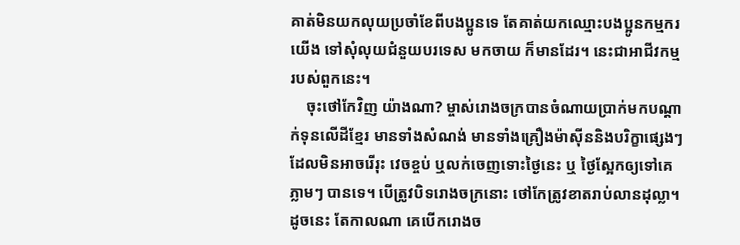គាត់មិនយកលុយប្រចាំខែពីបងប្អូនទេ តែគាត់យកឈ្មោះបងប្អូនកម្មករយើង ទៅសុំលុយជំនួយបរទេស មកចាយ ក៏មានដែរ។ នេះជាអាជីវកម្មរបស់ពួកនេះ។
    ចុះថៅកែវិញ យ៉ាងណា? ម្ចាស់រោងចក្របានចំណាយប្រាក់មកបណ្តាក់ទុនលើដីខ្មែរ មានទាំងសំណង់ មានទាំងគ្រឿងម៉ាស៊ីននិងបរិក្ខាផ្សេងៗ ដែលមិនអាចរើរុះ វេចខ្ចប់ ឬលក់ចេញទោះថ្ងៃនេះ ឬ ថ្ងៃស្អែកឲ្យទៅគេ ភ្លាមៗ បានទេ។ បើត្រូវបិទរោងចក្រនោះ ថៅកែត្រូវខាតរាប់លានដុល្លា។ ដូចនេះ តែកាលណា គេបើករោងច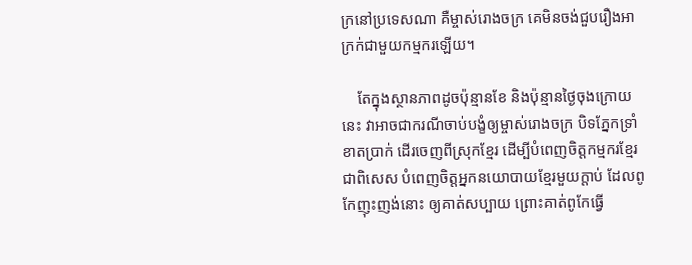ក្រនៅប្រទេសណា គឺម្ចាស់រោងចក្រ គេមិនចង់ជួបរឿងអាក្រក់ជាមួយកម្មករឡើយ។

    តែក្នុងស្ថានភាពដូចប៉ុន្មានខែ និងប៉ុន្មានថ្ងៃចុងក្រោយនេះ វាអាចជាករណីចាប់បង្ខំឲ្យម្ចាស់រោងចក្រ បិទភ្នែកទ្រាំខាតប្រាក់ ដើរចេញពីស្រុកខ្មែរ ដើម្បីបំពេញចិត្តកម្មករខ្មែរ ជាពិសេស បំពេញចិត្តអ្នកនយោបាយខ្មែរមួយក្តាប់ ដែលពូកែញុះញង់នោះ ឲ្យគាត់សប្បាយ ព្រោះគាត់ពូកែធ្វើ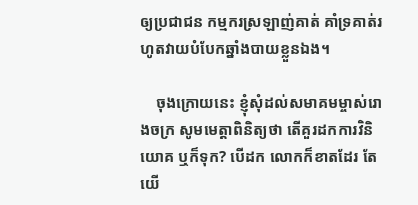ឲ្យប្រជាជន កម្មករស្រឡាញ់គាត់ គាំទ្រគាត់រហូតវាយបំបែកឆ្នាំងបាយខ្លួនឯង។

    ចុងក្រោយនេះ ខ្ញុំសុំដល់សមាគមម្ចាស់រោងចក្រ សូមមេត្តាពិនិត្យថា តើគួរដកការវិនិយោគ ឬក៏ទុក? បើដក លោកក៏ខាតដែរ តែយើ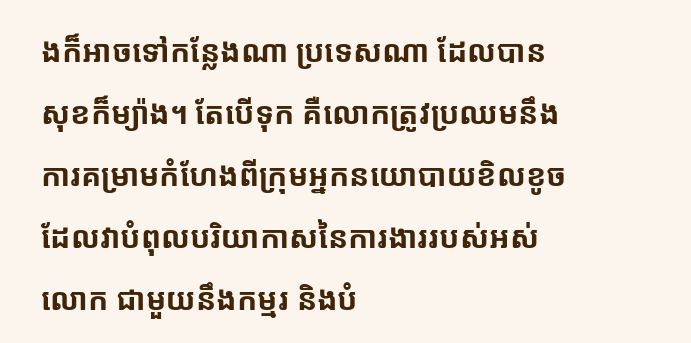ងក៏អាចទៅកន្លែងណា ប្រទេសណា ដែលបានសុខក៏ម្យ៉ាង។ តែបើទុក គឺលោកត្រូវប្រឈមនឹងការគម្រាមកំហែងពីក្រុមអ្នកនយោបាយខិលខូច ដែលវាបំពុលបរិយាកាសនៃការងាររបស់អស់លោក ជាមួយនឹងកម្មរ និងបំ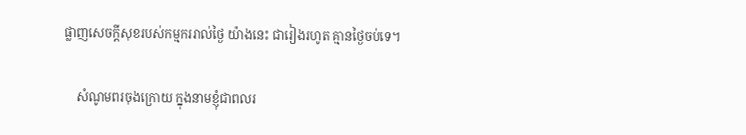ផ្លាញសេចក្តីសុខរបស់កម្មកររាល់ថ្ងៃ យ៉ាងនេះ ជារៀងរហូត គ្មានថ្ងៃចប់ទេ។

    សំណូមពរចុងក្រោយ ក្នុងនាមខ្ញុំជាពលរ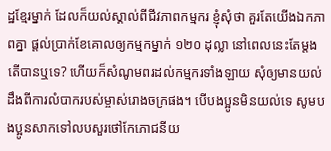ដ្ឋខ្មែរម្នាក់ ដែលក៏យល់ស្គាល់ពីជីវភាពកម្មករ ខ្ញុំសុំថា គួរតែយើងឯកភាពគ្នា ផ្តល់ប្រាក់ខែគោលឲ្យកម្មកម្នាក់ ១២០ ដុល្លា នៅពេលនេះតែម្តង តើបានឬទេ? ហើយក៏សំណូមពរដល់កម្មករទាំងឡាយ សុំឲ្យមានយល់ដឹងពីការលំបាករបស់ម្ចាស់រោងចក្រផង។ បើបងប្អូនមិនយល់ទេ សូមបងប្អូនសាកទៅលបសួរថៅកែភោជនីយ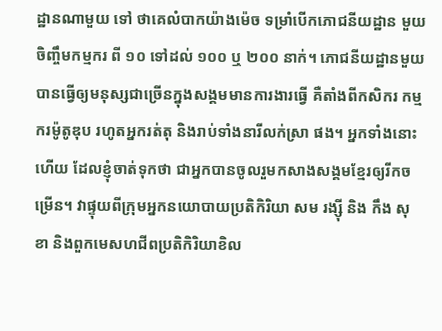ដ្ឋានណាមួយ ទៅ ថាគេលំបាកយ៉ាងម៉េច ទម្រាំបើកភោជនីយដ្ឋាន មួយចិញ្ចឹមកម្មករ ពី ១០ ទៅដល់ ១០០ ឬ ២០០ នាក់។ ភោជនីយដ្ឋានមួយ បានធ្វើឲ្យមនុស្សជាច្រើនក្នុងសង្គមមានការងារធ្វើ គឺតាំងពីកសិករ កម្មករម៉ូតូឌុប រហូតអ្នករត់តុ និងរាប់ទាំងនារីលក់ស្រា ផង។ អ្នកទាំងនោះហើយ ដែលខ្ញុំចាត់ទុកថា ជាអ្នកបានចូលរួមកសាងសង្គមខ្មែរឲ្យរីកចម្រើន។ វាផ្ទុយពីក្រុមអ្នកនយោបាយប្រតិកិរិយា សម រង្ស៊ី និង កឹង សុខា និងពួកមេសហជីពប្រតិកិរិយាខិល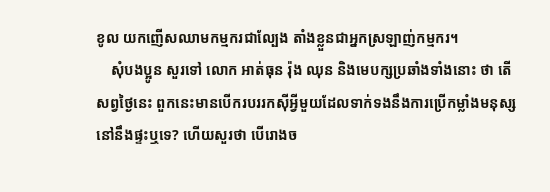ខូល យកញើសឈាមកម្មករជាល្បែង តាំងខ្លួនជាអ្នកស្រឡាញ់កម្មករ។
    សុំបងប្អូន សួរទៅ លោក អាត់ធុន រ៉ុង ឈុន និងមេបក្សប្រឆាំងទាំងនោះ ថា តើសព្វថ្ងៃនេះ ពួកនេះមានបើករបររកស៊ីអ្វីមួយដែលទាក់ទងនឹងការប្រើកម្លាំងមនុស្ស នៅនឹងផ្ទះឬទេ? ហើយសួរថា បើរោងច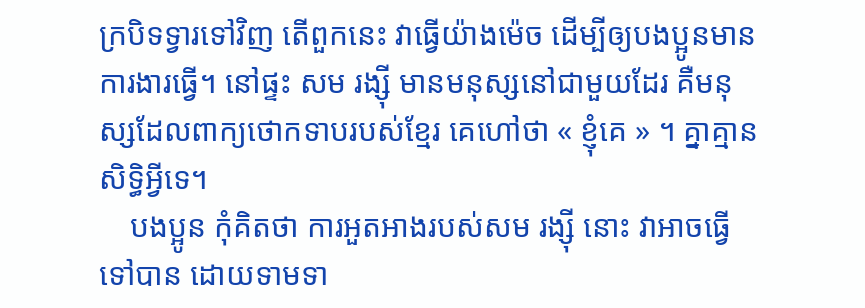ក្របិទទ្វារទៅវិញ តើពួកនេះ វាធ្វើយ៉ាងម៉េច ដើម្បីឲ្យបងប្អូនមានការងារធ្វើ។ នៅផ្ទះ សម រង្ស៊ី មានមនុស្សនៅជាមួយដែរ គឺមនុស្សដែលពាក្យថោកទាបរបស់ខ្មែរ គេហៅថា « ខ្ញុំគេ » ។ គ្នាគ្មានសិទ្ធិអ្វីទេ។
    បងប្អូន កុំគិតថា ការអួតអាងរបស់សម រង្ស៊ី នោះ វាអាចធ្វើទៅបាន ដោយទាមទា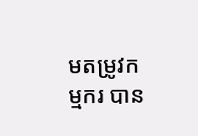មតម្រូវកម្មករ បាន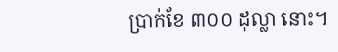ប្រាក់ខែ ៣០០ ដុល្លា នោះ។